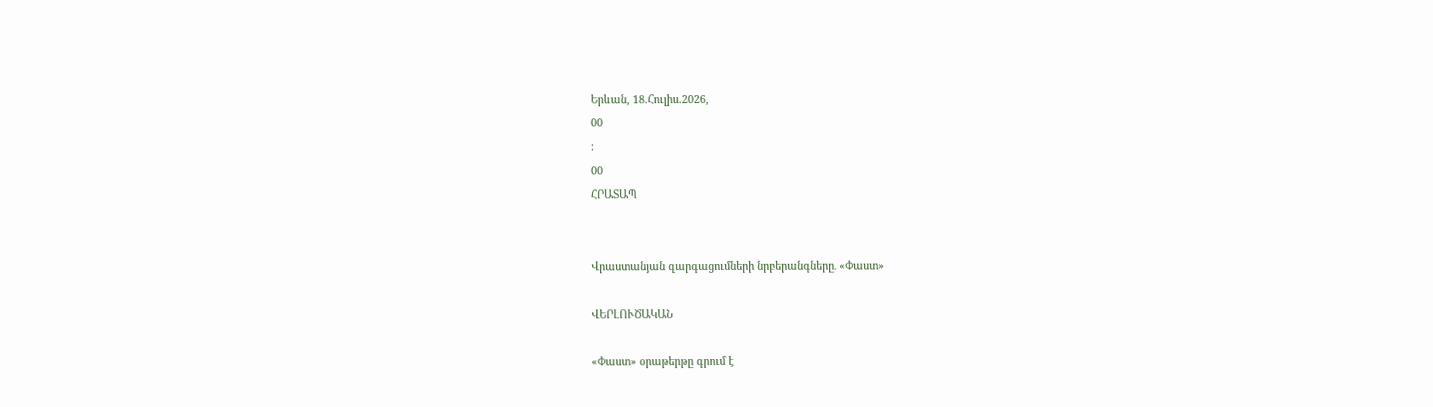Երևան, 18.Հուլիս.2026,
00
:
00
ՀՐԱՏԱՊ


Վրաստանյան զարգացումների նրբերանգները․ «Փաստ»

ՎԵՐԼՈՒԾԱԿԱՆ

«Փաստ» օրաթերթը գրում է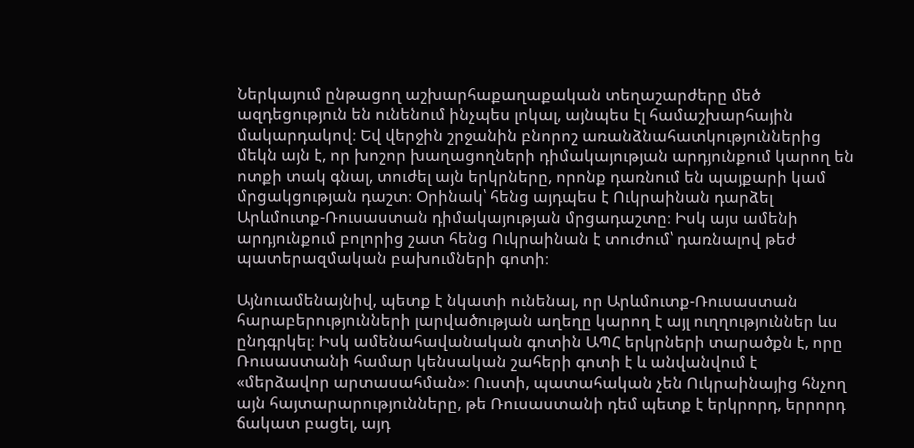Ներկայում ընթացող աշխարհաքաղաքական տեղաշարժերը մեծ ազդեցություն են ունենում ինչպես լոկալ, այնպես էլ համաշխարհային մակարդակով։ Եվ վերջին շրջանին բնորոշ առանձնահատկություններից մեկն այն է, որ խոշոր խաղացողների դիմակայության արդյունքում կարող են ոտքի տակ գնալ, տուժել այն երկրները, որոնք դառնում են պայքարի կամ մրցակցության դաշտ։ Օրինակ՝ հենց այդպես է Ուկրաինան դարձել Արևմուտք-Ռուսաստան դիմակայության մրցադաշտը։ Իսկ այս ամենի արդյունքում բոլորից շատ հենց Ուկրաինան է տուժում՝ դառնալով թեժ պատերազմական բախումների գոտի։

Այնուամենայնիվ, պետք է նկատի ունենալ, որ Արևմուտք-Ռուսաստան հարաբերությունների լարվածության աղեղը կարող է այլ ուղղություններ ևս ընդգրկել։ Իսկ ամենահավանական գոտին ԱՊՀ երկրների տարածքն է, որը Ռուսաստանի համար կենսական շահերի գոտի է և անվանվում է «մերձավոր արտասահման»։ Ուստի, պատահական չեն Ուկրաինայից հնչող այն հայտարարությունները, թե Ռուսաստանի դեմ պետք է երկրորդ, երրորդ ճակատ բացել, այդ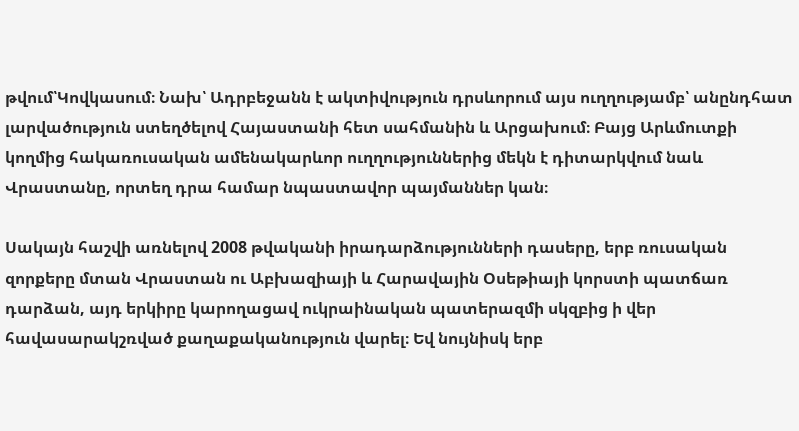թվում՝Կովկասում։ Նախ՝ Ադրբեջանն է ակտիվություն դրսևորում այս ուղղությամբ՝ անընդհատ լարվածություն ստեղծելով Հայաստանի հետ սահմանին և Արցախում։ Բայց Արևմուտքի կողմից հակառուսական ամենակարևոր ուղղություններից մեկն է դիտարկվում նաև Վրաստանը, որտեղ դրա համար նպաստավոր պայմաններ կան։

Սակայն հաշվի առնելով 2008 թվականի իրադարձությունների դասերը, երբ ռուսական զորքերը մտան Վրաստան ու Աբխազիայի և Հարավային Օսեթիայի կորստի պատճառ դարձան, այդ երկիրը կարողացավ ուկրաինական պատերազմի սկզբից ի վեր հավասարակշռված քաղաքականություն վարել։ Եվ նույնիսկ երբ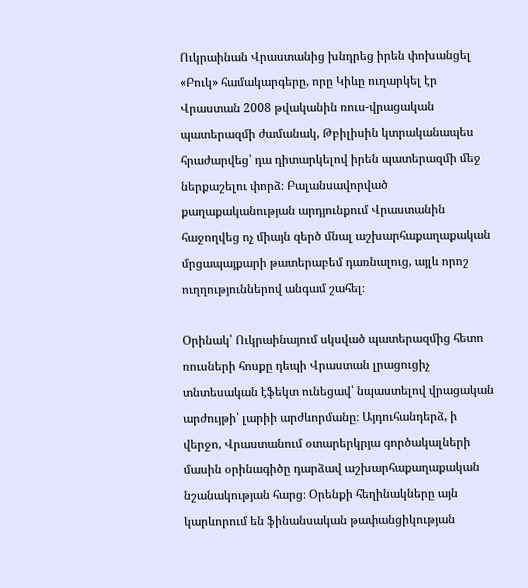Ուկրաինան Վրաստանից խնդրեց իրեն փոխանցել «Բուկ» համակարգերը, որը Կիևը ուղարկել էր Վրաստան 2008 թվականին ռուս-վրացական պատերազմի ժամանակ, Թբիլիսին կտրականապես հրաժարվեց՝ դա դիտարկելով իրեն պատերազմի մեջ ներքաշելու փորձ։ Բալանսավորված քաղաքականության արդյունքում Վրաստանին հաջողվեց ոչ միայն զերծ մնալ աշխարհաքաղաքական մրցապայքարի թատերաբեմ դառնալուց, այլև որոշ ուղղություններով անգամ շահել։

Օրինակ՝ Ուկրաինայում սկսված պատերազմից հետո ռուսների հոսքը դեպի Վրաստան լրացուցիչ տնտեսական էֆեկտ ունեցավ՝ նպաստելով վրացական արժույթի՝ լարիի արժևորմանը։ Այդուհանդերձ, ի վերջո, Վրաստանում օտարերկրյա գործակալների մասին օրինագիծը դարձավ աշխարհաքաղաքական նշանակության հարց։ Օրենքի հեղինակները այն կարևորում են ֆինանսական թափանցիկության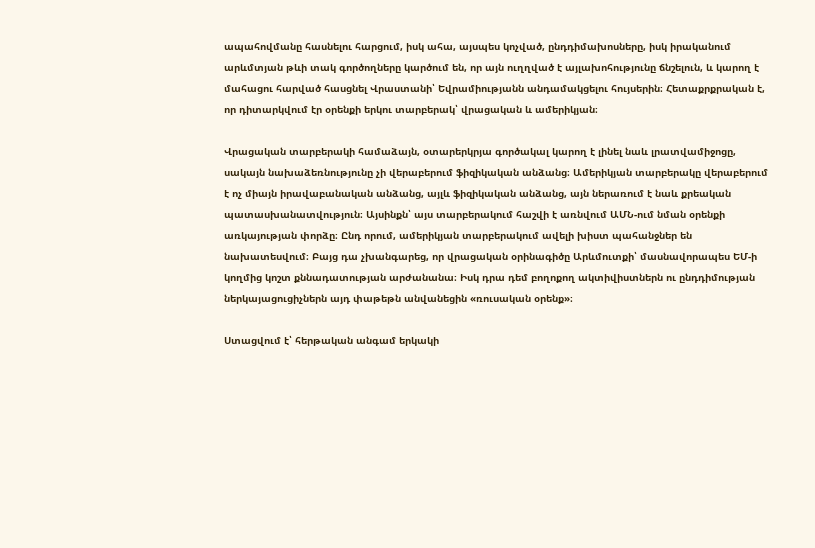ապահովմանը հասնելու հարցում, իսկ ահա, այսպես կոչված, ընդդիմախոսները, իսկ իրականում արևմտյան թևի տակ գործողները կարծում են, որ այն ուղղված է այլախոհությունը ճնշելուն, և կարող է մահացու հարված հասցնել Վրաստանի՝ Եվրամիությանն անդամակցելու հույսերին։ Հետաքրքրական է, որ դիտարկվում էր օրենքի երկու տարբերակ՝ վրացական և ամերիկյան։

Վրացական տարբերակի համաձայն, օտարերկրյա գործակալ կարող է լինել նաև լրատվամիջոցը, սակայն նախաձեռնությունը չի վերաբերում ֆիզիկական անձանց։ Ամերիկյան տարբերակը վերաբերում է ոչ միայն իրավաբանական անձանց, այլև ֆիզիկական անձանց, այն ներառում է նաև քրեական պատասխանատվություն։ Այսինքն՝ այս տարբերակում հաշվի է առնվում ԱՄՆ-ում նման օրենքի առկայության փորձը։ Ընդ որում, ամերիկյան տարբերակում ավելի խիստ պահանջներ են նախատեսվում։ Բայց դա չխանգարեց, որ վրացական օրինագիծը Արևմուտքի՝ մասնավորապես ԵՄ-ի կողմից կոշտ քննադատության արժանանա։ Իսկ դրա դեմ բողոքող ակտիվիստներն ու ընդդիմության ներկայացուցիչներն այդ փաթեթն անվանեցին «ռուսական օրենք»։

Ստացվում է՝ հերթական անգամ երկակի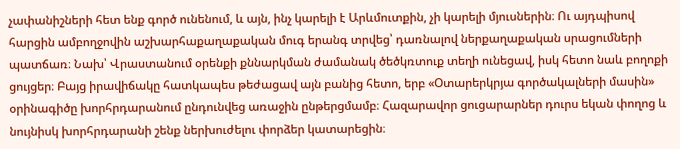չափանիշների հետ ենք գործ ունենում, և այն, ինչ կարելի է Արևմուտքին, չի կարելի մյուսներին։ Ու այդպիսով հարցին ամբողջովին աշխարհաքաղաքական մուգ երանգ տրվեց՝ դառնալով ներքաղաքական սրացումների պատճառ։ Նախ՝ Վրաստանում օրենքի քննարկման ժամանակ ծեծկռտուք տեղի ունեցավ, իսկ հետո նաև բողոքի ցույցեր։ Բայց իրավիճակը հատկապես թեժացավ այն բանից հետո, երբ «Օտարերկրյա գործակալների մասին» օրինագիծը խորհրդարանում ընդունվեց առաջին ընթերցմամբ։ Հազարավոր ցուցարարներ դուրս եկան փողոց և նույնիսկ խորհրդարանի շենք ներխուժելու փորձեր կատարեցին։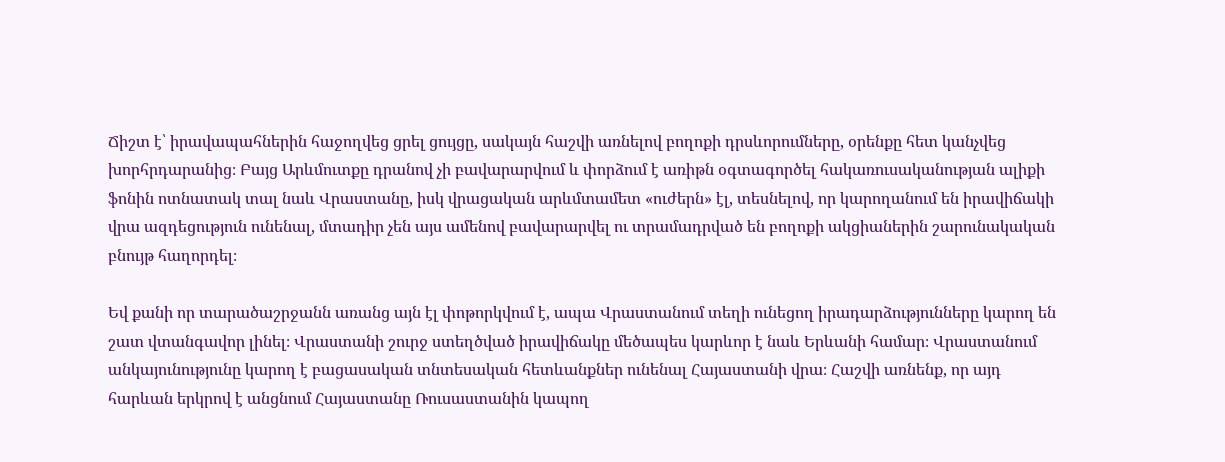Ճիշտ է՝ իրավապահներին հաջողվեց ցրել ցույցը, սակայն հաշվի առնելով բողոքի դրսևորումները, օրենքը հետ կանչվեց խորհրդարանից։ Բայց Արևմուտքը դրանով չի բավարարվում և փորձում է առիթն օգտագործել հակառուսականության ալիքի ֆոնին ոտնատակ տալ նաև Վրաստանը, իսկ վրացական արևմտամետ «ուժերն» էլ, տեսնելով, որ կարողանում են իրավիճակի վրա ազդեցություն ունենալ, մտադիր չեն այս ամենով բավարարվել ու տրամադրված են բողոքի ակցիաներին շարունակական բնույթ հաղորդել։

Եվ քանի որ տարածաշրջանն առանց այն էլ փոթորկվում է, ապա Վրաստանում տեղի ունեցող իրադարձությունները կարող են շատ վտանգավոր լինել։ Վրաստանի շուրջ ստեղծված իրավիճակը մեծապես կարևոր է նաև Երևանի համար։ Վրաստանում անկայունությունը կարող է բացասական տնտեսական հետևանքներ ունենալ Հայաստանի վրա։ Հաշվի առնենք, որ այդ հարևան երկրով է անցնում Հայաստանը Ռուսաստանին կապող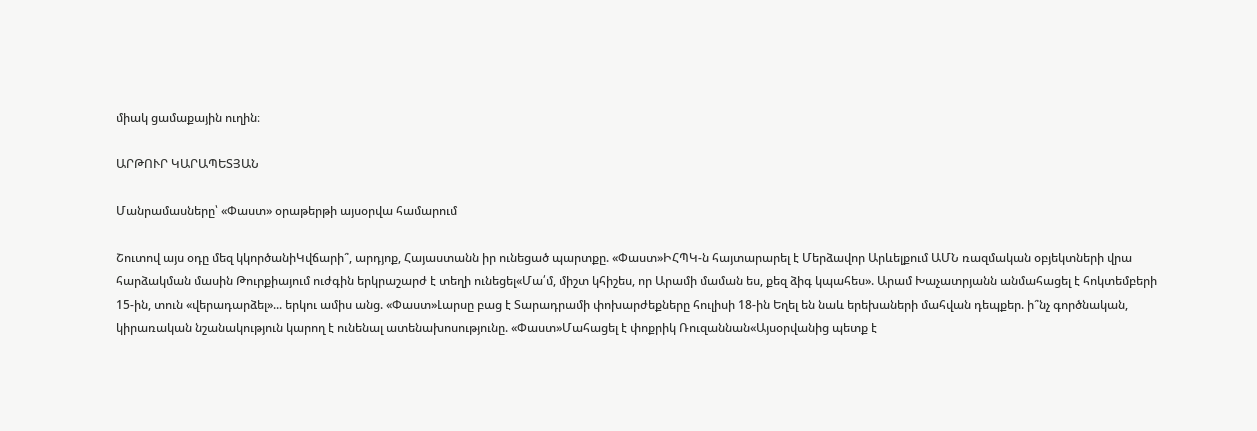միակ ցամաքային ուղին։

ԱՐԹՈՒՐ ԿԱՐԱՊԵՏՅԱՆ

Մանրամասները՝ «Փաստ» օրաթերթի այսօրվա համարում

Շուտով այս օդը մեզ կկործանիԿվճարի՞, արդյոք, Հայաստանն իր ունեցած պարտքը. «Փաստ»ԻՀՊԿ-ն հայտարարել է Մերձավոր Արևելքում ԱՄՆ ռազմական օբյեկտների վրա հարձակման մասին Թուրքիայում ուժգին երկրաշարժ է տեղի ունեցել«Մա՛մ, միշտ կհիշես, որ Արամի մաման ես, քեզ ձիգ կպահես». Արամ Խաչատրյանն անմահացել է հոկտեմբերի 15-ին, տուն «վերադարձել»... երկու ամիս անց. «Փաստ»Լարսը բաց է Տարադրամի փոխարժեքները հուլիսի 18-ին Եղել են նաև երեխաների մահվան դեպքեր. ի՞նչ գործնական, կիրառական նշանակություն կարող է ունենալ ատենախոսությունը. «Փաստ»Մահացել է փոքրիկ Ռուզաննան«Այսօրվանից պետք է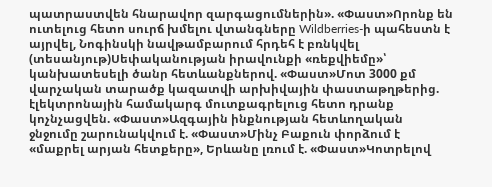պատրաստվեն հնարավոր զարգացումներին». «Փաստ»Որոնք են ուտելուց հետո սուրճ խմելու վտանգները Wildberries-ի պահեստն է այրվել, Նոգինսկի նավթամբարում հրդեհ է բռնկվել (տեսանյութ)Սեփականության իրավունքի «ռեքվիեմը»՝ կանխատեսելի ծանր հետևանքներով. «Փաստ»Մոտ 3000 քմ վարչական տարածք կազատվի արխիվային փաստաթղթերից. էլեկտրոնային համակարգ մուտքագրելուց հետո դրանք կոչնչացվեն. «Փաստ»Ազգային ինքնության հետևողական ջնջումը շարունակվում է. «Փաստ»Մինչ Բաքուն փորձում է «մաքրել արյան հետքերը», Երևանը լռում է. «Փաստ»Կոտրելով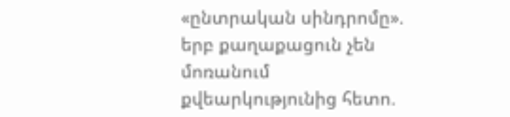«ընտրական սինդրոմը». երբ քաղաքացուն չեն մոռանում քվեարկությունից հետո.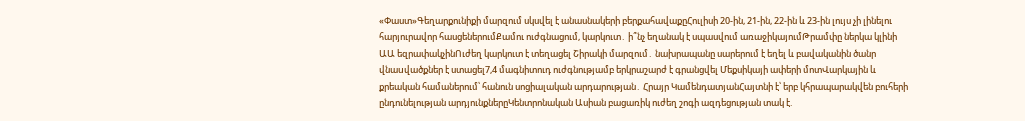«Փաստ»Գեղարքունիքի մարզում սկսվել է անասնակերի բերքահավաքըՀուլիսի 20-ին, 21-ին, 22-ին և 23-ին լույս չի լինելու հարյուրավոր հասցեներումՔամու ուժգնացում, կարկուտ․ ի՞նչ եղանակ է սպասվում առաջիկայումԹրամփը ներկա կլինի ԱԱ եզրափակչինՈւժեղ կարկուտ է տեղացել Շիրակի մարզում․ նախրապանը սարերում է եղել և բավականին ծանր վնաuվածքներ է ստացել7,4 մագնիտուդ ուժգնությամբ երկրաշարժ է գրանցվել Մեքսիկայի ափերի մոտՎարկային և քրեական համաներում՝ հանուն սոցիալական արդարության․ Հրայր ԿամենդատյանՀայտնի է՝ երբ կհրապարակվեն բուհերի ընդունելության արդյունքներըԿենտրոնական Ասիան բացառիկ ուժեղ շոգի ազդեցության տակ է.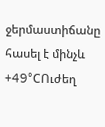ջերմաստիճանը հասել է մինչև +49°CՈւժեղ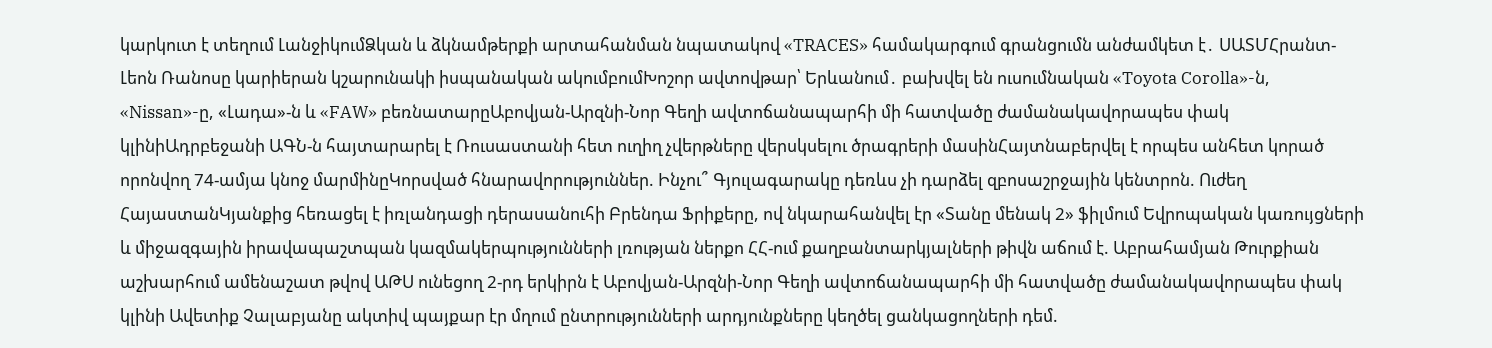կարկուտ է տեղում ԼանջիկումՁկան և ձկնամթերքի արտահանման նպատակով «TRACES» համակարգում գրանցումն անժամկետ է․ ՍԱՏՄՀրանտ-Լեոն Ռանոսը կարիերան կշարունակի իսպանական ակումբումԽոշոր ավտովթար՝ Երևանում․ բախվել են ուսումնական «Toyota Corolla»-ն, «Nissan»-ը, «Լադա»-ն և «FAW» բեռնատարըԱբովյան-Արզնի-Նոր Գեղի ավտոճանապարհի մի հատվածը ժամանակավորապես փակ կլինիԱդրբեջանի ԱԳՆ-ն հայտարարել է Ռուսաստանի հետ ուղիղ չվերթները վերսկսելու ծրագրերի մասինՀայտնաբերվել է որպես անհետ կորած որոնվող 74-ամյա կնոջ մարմինըԿորսված հնարավորություններ. Ինչու՞ Գյուլագարակը դեռևս չի դարձել զբոսաշրջային կենտրոն. Ուժեղ ՀայաստանԿյանքից հեռացել է իռլանդացի դերասանուհի Բրենդա Ֆրիքերը, ով նկարահանվել էր «Տանը մենակ 2» ֆիլմում Եվրոպական կառույցների և միջազգային իրավապաշտպան կազմակերպությունների լռության ներքո ՀՀ-ում քաղբանտարկյալների թիվն աճում է. Աբրահամյան Թուրքիան աշխարհում ամենաշատ թվով ԱԹՍ ունեցող 2-րդ երկիրն է Աբովյան-Արզնի-Նոր Գեղի ավտոճանապարհի մի հատվածը ժամանակավորապես փակ կլինի Ավետիք Չալաբյանը ակտիվ պայքար էր մղում ընտրությունների արդյունքները կեղծել ցանկացողների դեմ.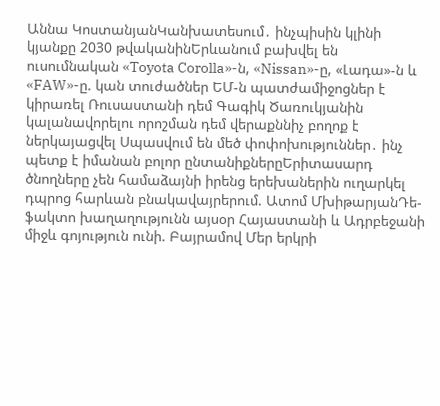Աննա ԿոստանյանԿանխատեսում․ ինչպիսին կլինի կյանքը 2030 թվականինԵրևանում բախվել են ուսումնական «Toyota Corolla»-ն, «Nissan»-ը, «Լադա»-ն և «FAW»-ը. կան տուժածներ ԵՄ-ն պատժամիջոցներ է կիրառել Ռուսաստանի դեմ Գագիկ Ծառուկյանին կալանավորելու որոշման դեմ վերաքննիչ բողոք է ներկայացվել Սպասվում են մեծ փոփոխություններ․ ինչ պետք է իմանան բոլոր ընտանիքներըԵրիտասարդ ծնողները չեն համաձայնի իրենց երեխաներին ուղարկել դպրոց հարևան բնակավայրերում. Ատոմ ՄխիթարյանԴե-ֆակտո խաղաղությունն այսօր Հայաստանի և Ադրբեջանի միջև գոյություն ունի. Բայրամով Մեր երկրի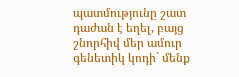պատմությունը շատ դաժան է եղել, բայց շնորհիվ մեր ամուր գենետիկ կոդի` մենք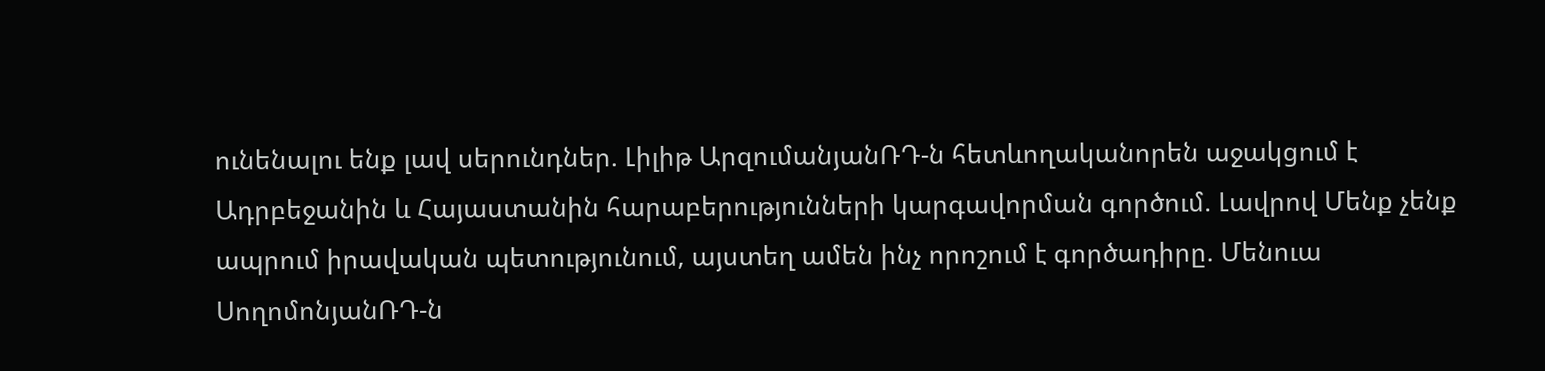ունենալու ենք լավ սերունդներ. Լիլիթ ԱրզումանյանՌԴ-ն հետևողականորեն աջակցում է Ադրբեջանին և Հայաստանին հարաբերությունների կարգավորման գործում. Լավրով Մենք չենք ապրում իրավական պետությունում, այստեղ ամեն ինչ որոշում է գործադիրը. Մենուա ՍողոմոնյանՌԴ-ն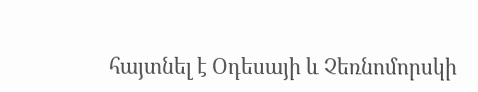հայտնել է Օդեսայի և Չեռնոմորսկի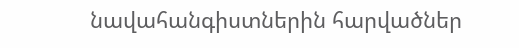նավահանգիստներին հարվածներ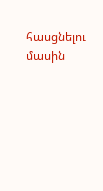հասցնելու մասին